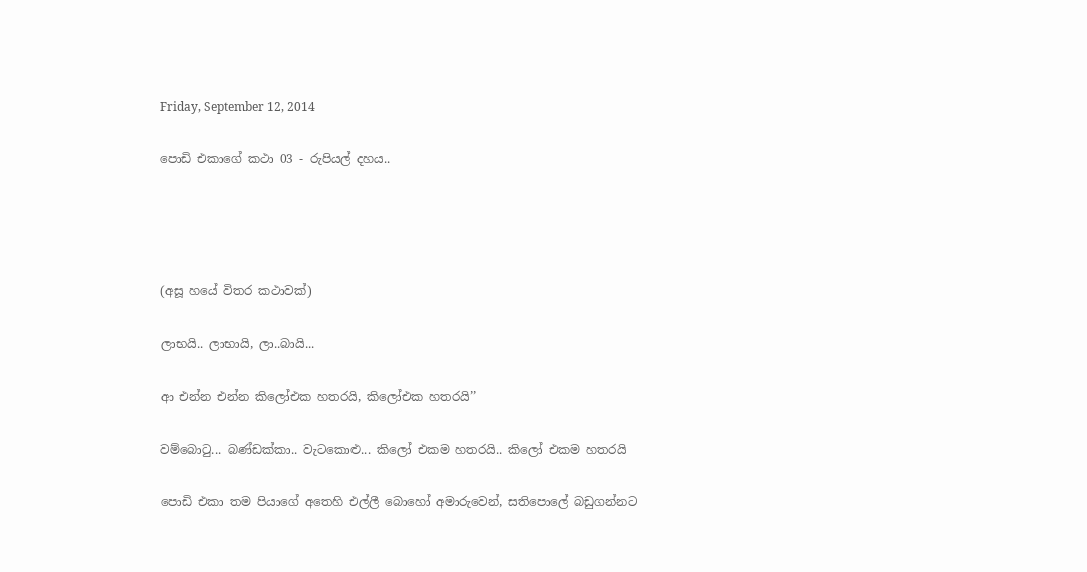Friday, September 12, 2014

පොඩි එකාගේ කථා 03 - රුපියල් දහය..




(අසූ හයේ විතර කථාවක්)

ලාභයි.. ලාභායි, ලා..බායි...

ආ එන්න එන්න කිලෝඑක හතරයි, කිලෝඑක හතරයි’’

වම්බොටු... බණ්ඩක්කා.. වැටකොළු... කිලෝ එකම හතරයි.. කිලෝ එකම හතරයි

පොඩි එකා තම පියාගේ අතෙහි එල්ලී බොහෝ අමාරුවෙන්, සතිපොලේ බඩුගන්නට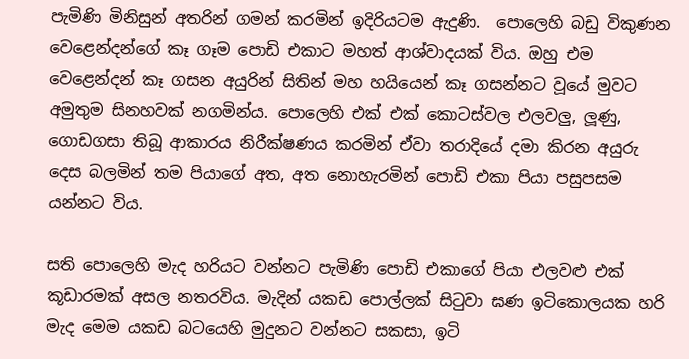පැමිණි මිනිසුන් අතරින් ගමන් කරමින් ඉදිරියටම ඇදුණි.  පොලෙහි බඩු විකුණන වෙළෙන්දන්ගේ කෑ ගෑම පොඩි එකාට මහත් ආශ්වාදයක් විය. ඔහු එම වෙළෙන්දන් කෑ ගසන අයුරින් සිතින් මහ හයියෙන් කෑ ගසන්නට වූයේ මුවට අමුතුම සිනහවක් නගමින්ය. පොලෙහි එක් එක් කොටස්වල එලවලු, ලූණු, ගොඩගසා තිබූ ආකාරය නිරීක්ෂණය කරමින් ඒවා තරාදියේ දමා කිරන අයුරු දෙස බලමින් තම පියාගේ අත, අත නොහැරමින් පොඩි එකා පියා පසුපසම යන්නට විය.

සති පොලෙහි මැද හරියට වන්නට පැමිණි පොඩි එකාගේ පියා එලවළු එක් කූඩාරමක් අසල නතරවිය. මැදින් යකඩ පොල්ලක් සිටුවා ඝණ ඉටිකොලයක හරි මැද මෙම යකඩ බටයෙහි මුදුනට වන්නට සකසා, ඉටි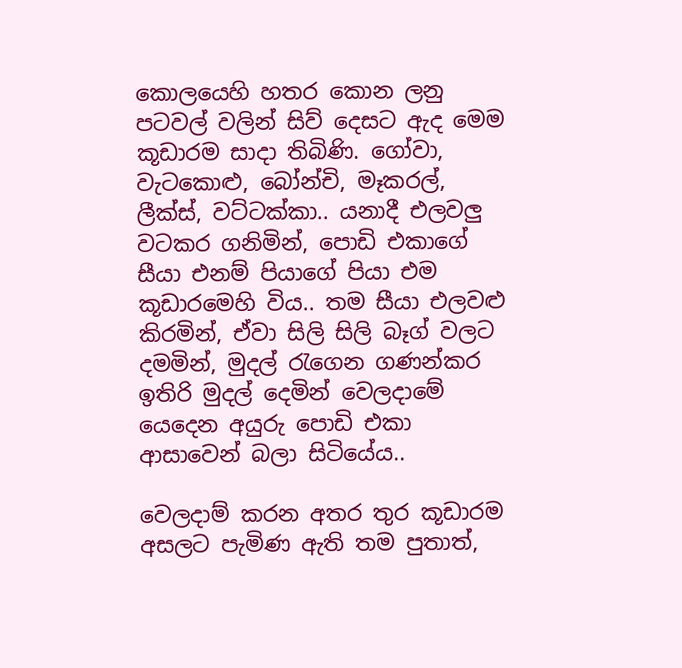කොලයෙහි හතර කොන ලනු පටවල් වලින් සිව් දෙසට ඇද මෙම කූඩාරම සාදා තිබිණි. ගෝවා, වැටකොළු, බෝන්චි, මෑකරල්, ලීක්ස්, වට්ටක්කා.. යනාදී එලවලු වටකර ගනිමින්, පොඩි එකාගේ සීයා එනම් පියාගේ පියා එම කූඩාරමෙහි විය.. තම සීයා එලවළු කිරමින්, ඒවා සිලි සිලි බෑග් වලට දමමින්, මුදල් රැගෙන ගණන්කර ඉතිරි මුදල් දෙමින් වෙලදාමේ යෙදෙන අයුරු පොඩි එකා ආසාවෙන් බලා සිටියේය..

වෙලදාම් කරන අතර තුර කූඩාරම අසලට පැමිණ ඇති තම පුතාත්,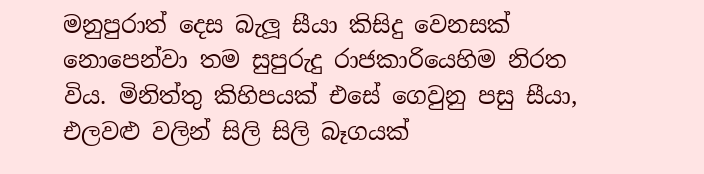මනුපුරාත් දෙස බැලූ සීයා කිසිදු වෙනසක් නොපෙන්වා තම සුපුරුදු රාජකාරියෙහිම නිරත විය. මිනිත්තු කිහිපයක් එසේ ගෙවුනු පසු සීයා, එලවළු වලින් සිලි සිලි බෑගයක්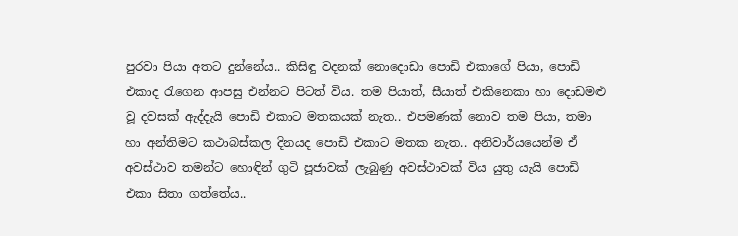පුරවා පියා අතට දුන්නේය.. කිසිඳු වදනක් නොදොඩා පොඩි එකාගේ පියා, පොඩි එකාද රැගෙන ආපසු එන්නට පිටත් විය. තම පියාත්, සීයාත් එකිනෙකා හා දොඩමළු වූ දවසක් ඇද්දැයි පොඩි එකාට මතකයක් නැත.. එපමණක් නොව තම පියා, තමා හා අන්තිමට කථාබස්කල දිනයද පොඩි එකාට මතක නැත.. අනිවාර්යයෙන්ම ඒ අවස්ථාව තමන්ට හොඳින් ගුටි පූජාවක් ලැබුණු අවස්ථාවක් විය යුතු යැයි පොඩි එකා සිතා ගත්තේය..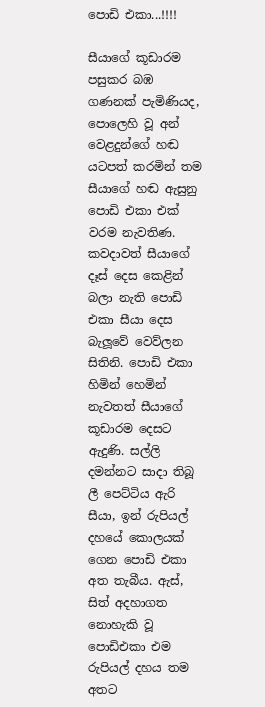පොඩි එකා...!!!!

සීයාගේ කූඩාරම පසුකර බඹ ගණනක් පැමිණියද, පොලෙහි වූ අන් වෙළදුන්ගේ හඬ යටපත් කරමින් තම සීයාගේ හඬ ඇසුනු පොඩි එකා එක් වරම නැවතිණ. කවදාවත් සීයාගේ දෑස් දෙස කෙළින් බලා නැති පොඩි එකා සීයා දෙස බැලූවේ වෙව්ලන සිතිනි. පොඩි එකා හිමින් හෙමින් නැවතත් සීයාගේ කූඩාරම දෙසට ඇදුණි. සල්ලි දමන්නට සාදා තිබූ ලී පෙට්ටිය ඇරි සීයා, ඉන් රුපියල් දහයේ කොලයක් ගෙන පොඩි එකා අත තැබීය. ඇස්, සිත් අදහාගත නොහැකි වූ පොඩිඑකා එම රුපියල් දහය තම අතට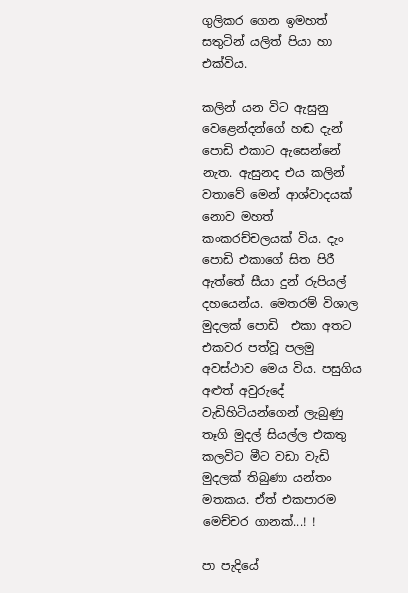ගුලිකර ගෙන ඉමහත් සතුටින් යලිත් පියා හා එක්විය.

කලින් යන විට ඇසුනු වෙළෙන්දන්ගේ හඬ දැන් පොඩි එකාට ඇසෙන්නේ නැත. ඇසුනද එය කලින් වතාවේ මෙන් ආශ්වාදයක් නොව මහත් කංකරච්චලයක් විය. දැං පොඩි එකාගේ සිත පිරී ඇත්තේ සීයා දුන් රුපියල් දහයෙන්ය. මෙතරම් විශාල මුදලක් පොඩි  එකා අතට එකවර පත්වූ පලමු අවස්ථාව මෙය විය. පසුගිය අළුත් අවුරුදේ වැඩිහිටියන්ගෙන් ලැබුණු තෑගි මුදල් සියල්ල එකතු කලවිට මීට වඩා වැඩි මුදලක් තිබුණා යන්තං මතකය. ඒත් එකපාරම මෙච්චර ගානක්...! !

පා පැදියේ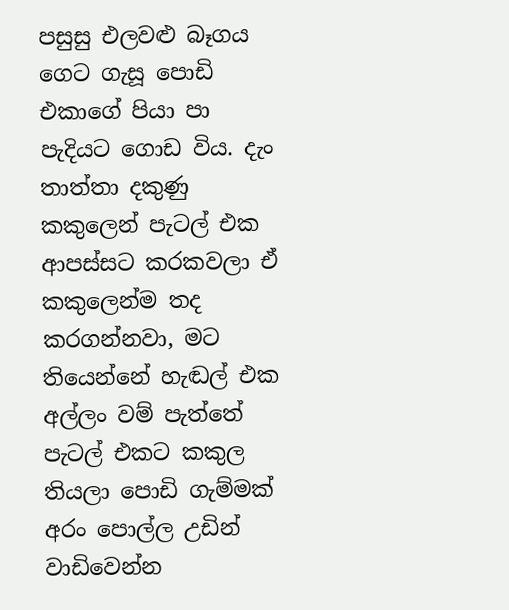පසුසු එලවළු බෑගය ගෙට ගැසූ පොඩි එකාගේ පියා පා පැදියට ගොඩ විය. දැං තාත්තා දකුණු කකුලෙන් පැටල් එක ආපස්සට කරකවලා ඒ කකුලෙන්ම තද කරගන්නවා, මට තියෙන්නේ හැඬල් එක අල්ලං වම් පැත්තේ පැටල් එකට කකුල තියලා පොඩි ගැම්මක් අරං පොල්ල උඩින් වාඩිවෙන්න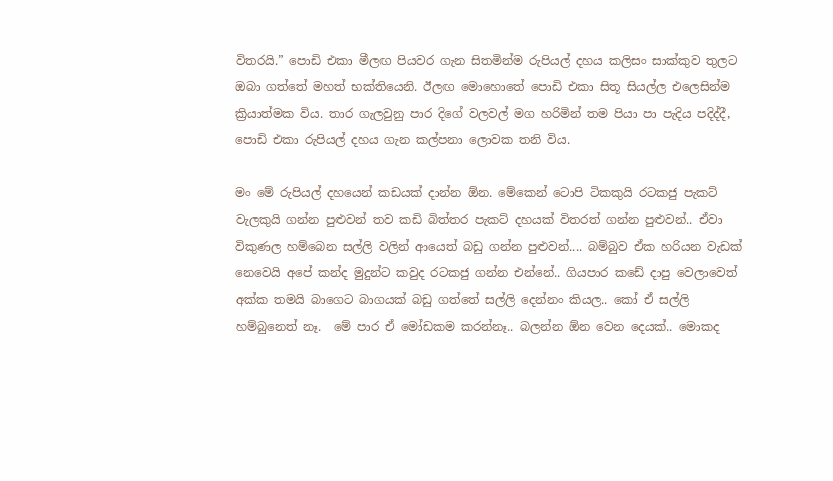විතරයි.” පොඩි එකා මීලඟ පියවර ගැන සිතමින්ම රුපියල් දහය කලිසං සාක්කුව තුලට ඔබා ගත්තේ මහත් භක්තියෙනි. ඊලඟ මොහොතේ පොඩි එකා සිතූ සියල්ල එලෙසින්ම ක්‍රියාත්මක විය. තාර ගැලවුනු පාර දිගේ වලවල් මග හරිමින් තම පියා පා පැදිය පදිද්දී, පොඩි එකා රුපියල් දහය ගැන කල්පනා ලොවක තනි විය.

මං මේ රුපියල් දහයෙන් කඩයක් දාන්න ඕන. මේකෙන් ටොපි ටිකකුයි රටකජු පැකට් වැලකුයි ගන්න පුළුවන් තව කඩි බිත්තර පැකට් දහයක් විතරත් ගන්න පුළුවන්.. ඒවා විකුණල හම්බෙන සල්ලි වලින් ආයෙත් බඩු ගන්න පුළුවන්.... බම්බුව ඒක හරියන වැඩක් නෙවෙයි අපේ කන්ද මුදුන්ට කවුද රටකජු ගන්න එන්නේ.. ගියපාර කඩේ දාපු වෙලාවෙත් අක්ක තමයි බාගෙට බාගයක් බඩු ගත්තේ සල්ලි දෙන්නං කියල.. කෝ ඒ සල්ලි හම්බුනෙත් නෑ.  මේ පාර ඒ මෝඩකම කරන්නෑ.. බලන්න ඕන වෙන දෙයක්.. මොකද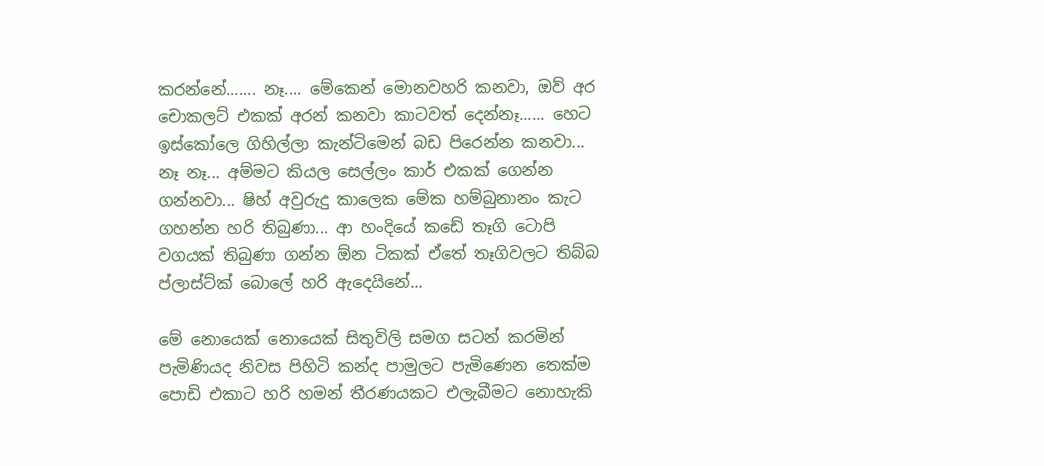කරන්නේ....... නෑ.... මේකෙන් මොනවහරි කනවා, ඔව් අර චොකලට් එකක් අරන් කනවා කාටවත් දෙන්නෑ...... හෙට ඉස්කෝලෙ ගිහිල්ලා කැන්ටිමෙන් බඩ පිරෙන්න කනවා...  නෑ නෑ... අම්මට කියල සෙල්ලං කාර් එකක් ගෙන්න ගන්නවා... ෂිහ් අවුරුදු කාලෙක මේක හම්බුනානං කැට ගහන්න හරි තිබුණා... ආ හංදියේ කඩේ තෑගි ටොපි වගයක් තිබුණා ගන්න ඕන ටිකක් ඒතේ තෑගිවලට තිබ්බ ප්ලාස්ට්ක් බොලේ හරි ඇදෙයිනේ...

මේ නොයෙක් නොයෙක් සිතුවිලි සමග සටන් කරමින් පැමිණියද නිවස පිහිටි කන්ද පාමුලට පැමිණෙන තෙක්ම පොඩි එකාට හරි හමන් තීරණයකට එලැබීමට නොහැකි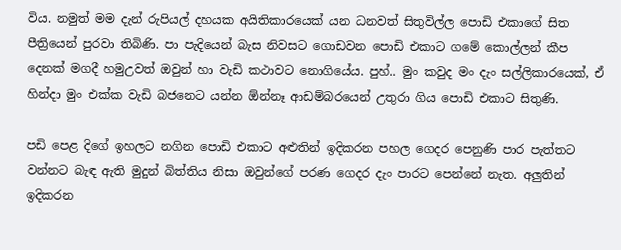විය. නමුත් මම දැන් රුපියල් දහයක අයිතිකාරයෙක් යන ධනවත් සිතුවිල්ල පොඩි එකාගේ සිත පීත්‍රියෙන් පුරවා තිබිණි. පා පැදියෙන් බැස නිවසට ගොඩවන පොඩි එකාට ගමේ කොල්ලන් කීප දෙනක් මගදී හමුඋවත් ඔවුන් හා වැඩි කථාවට නොගියේය. පුහ්.. මුං කවුද මං දැං සල්ලිකාරයෙක්, ඒ හින්දා මුං එක්ක වැඩි බජනෙට යන්න ඕන්නෑ ආඩම්බරයෙන් උතුරා ගිය පොඩි එකාට සිතුණි.

පඩි පෙළ දිගේ ඉහලට නගින පොඩි එකාට අළුතින් ඉදිකරන පහල ගෙදර පෙනුණි පාර පැත්තට වන්නට බැඳ ඇති මුදුන් බිත්තිය නිසා ඔවුන්ගේ පරණ ගෙදර දැං පාරට පෙන්නේ නැත. අලුතින් ඉදිකරන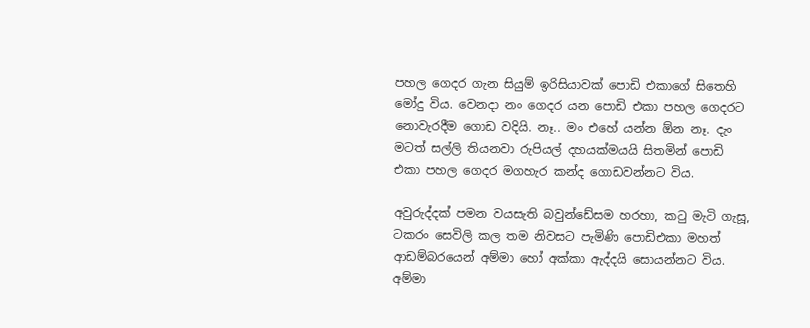පහල ගෙදර ගැන සියුම් ඉරිසියාවක් පොඩි එකාගේ සිතෙහි මෝදු විය. වෙනදා නං ගෙදර යන පොඩි එකා පහල ගෙදරට නොවැරදීම ගොඩ වදියි. නෑ.. මං එහේ යන්න ඕන නෑ. දැං මටත් සල්ලි තියනවා රුපියල් දහයක්මයයි සිතමින් පොඩි එකා පහල ගෙදර මගහැර කන්ද ගොඩවන්නට විය.

අවුරුද්දක් පමන වයසැති බවුන්ඩේසම හරහා, කටු මැටි ගැසූ, ටකරං සෙවිලි කල තම නිවසට පැමිණි පොඩිඑකා මහත් ආඩම්බරයෙන් අම්මා හෝ අක්කා ඇද්දයි සොයන්නට විය. අම්මා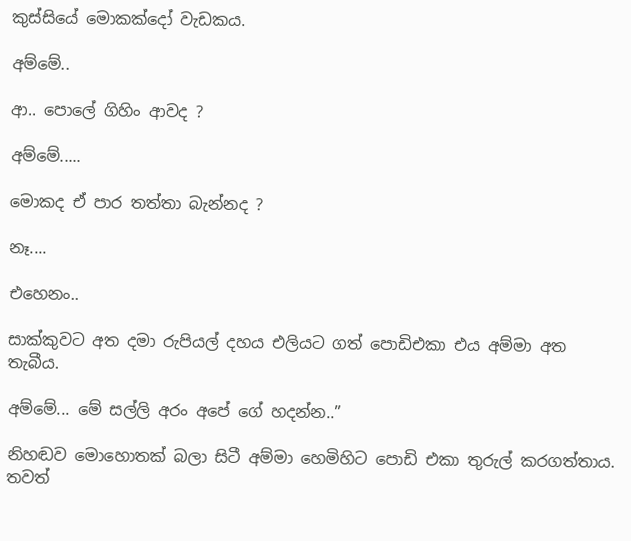කුස්සියේ මොකක්දෝ වැඩකය.

අම්මේ..

ආ.. පොලේ ගිහිං ආවද ?

අම්මේ.....

මොකද ඒ පාර තත්තා බැන්නද ?

නෑ....

එහෙනං..

සාක්කුවට අත දමා රුපියල් දහය එලියට ගත් පොඩිඑකා එය අම්මා අත තැබීය.

අම්මේ... මේ සල්ලි අරං අපේ ගේ හදන්න..”

නිහඬව මොහොතක් බලා සිටී අම්මා හෙමිහිට පොඩි එකා තුරුල් කරගත්තාය. තවත්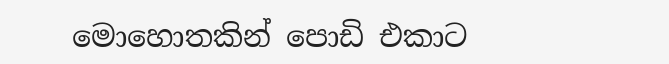මොහොතකින් පොඩි එකාට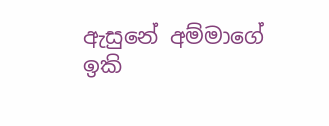ඇසුනේ අම්මාගේ ඉකි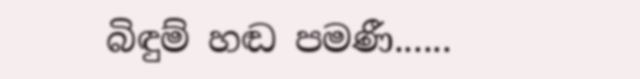බිඳුම් හඬ පමණී......